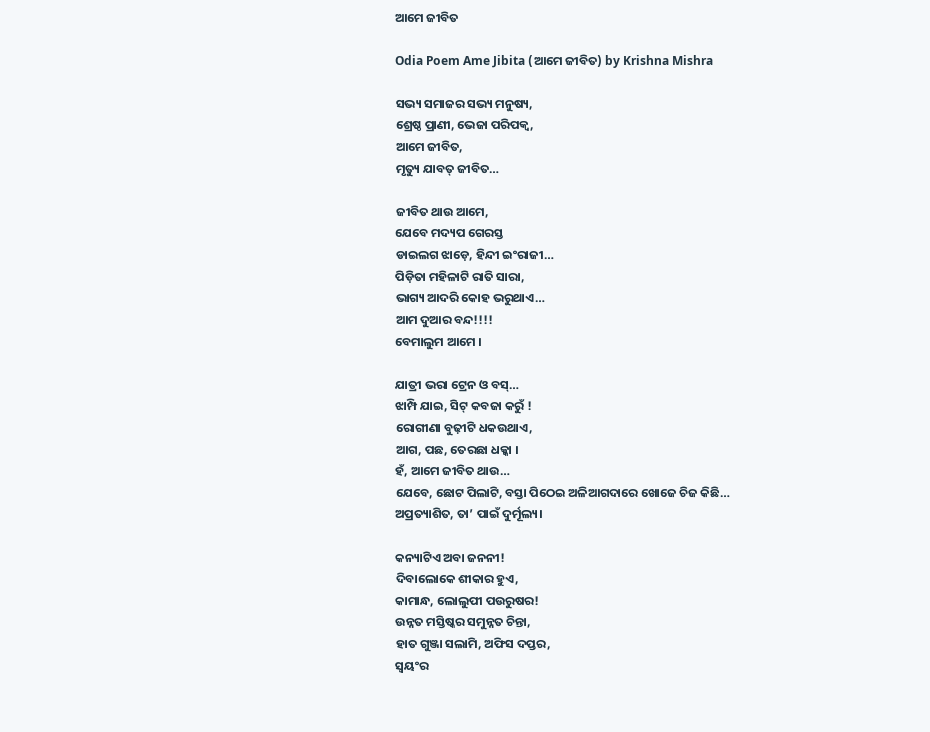ଆମେ ଜୀବିତ

Odia Poem Ame Jibita (ଆମେ ଜୀବିତ) by Krishna Mishra

ସଭ୍ୟ ସମାଜର ସଭ୍ୟ ମନୁଷ୍ୟ,
ଶ୍ରେଷ୍ଠ ପ୍ରାଣୀ, ଭେଜା ପରିପକ୍ୱ,
ଆମେ ଜୀବିତ,
ମୃତ୍ୟୁ ଯାବତ୍ ଜୀବିତ…

ଜୀବିତ ଥାଉ ଆମେ,
ଯେବେ ମଦ୍ୟପ ଗେରସ୍ତ
ଡାଇଲଗ ଝାଡ଼େ, ହିନ୍ଦୀ ଇଂରାଜୀ…
ପିଡ଼ିତା ମହିଳାଟି ରାତି ସାରା,
ଭାଗ୍ୟ ଆଦରି କୋହ ଭରୁଥାଏ…
ଆମ ଦୁଆର ବନ୍ଦ!!!!
ବେମାଲୁମ ଆମେ ।

ଯାତ୍ରୀ ଭରା ଟ୍ରେନ ଓ ବସ୍…
ଝାମ୍ପି ଯାଇ, ସିଟ୍ କବଜା କରୁଁ !
ରୋଗୀଣା ବୁଢ଼ୀଟି ଧକଉଥାଏ,
ଆଗ, ପଛ, ତେରଛା ଧକ୍କା ।
ହଁ, ଆମେ ଜୀବିତ ଥାଉ…
ଯେବେ, ଛୋଟ ପିଲାଟି, ବସ୍ତା ପିଠେଇ ଅଳିଆଗଦାରେ ଖୋଜେ ଚିଜ କିଛି…
ଅପ୍ରତ୍ୟାଶିତ, ତା’ ପାଇଁ ଦୁର୍ମୂଲ୍ୟ।

କନ୍ୟାଟିଏ ଅବା ଜନନୀ!
ଦିବାଲୋକେ ଶୀକାର ହୁଏ,
କାମାନ୍ଧ, ଲୋଲୁପୀ ପଉରୁଷର!
ଉନ୍ନତ ମସ୍ତିଷ୍କର ସମୁନ୍ନତ ଚିନ୍ତା,
ହାତ ଗୁଞ୍ଜା ସଲାମି, ଅଫିସ ଦପ୍ତର,
ସ୍ୱୟଂର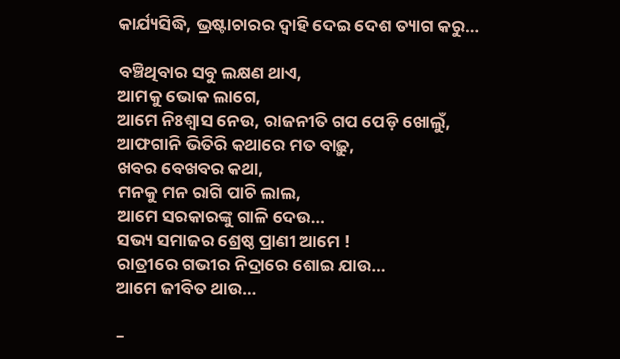କାର୍ଯ୍ୟସିଦ୍ଧି, ଭ୍ରଷ୍ଟାଚାରର ଦ୍ୱାହି ଦେଇ ଦେଶ ତ୍ୟାଗ କରୁ…

ବଞ୍ଚିଥିବାର ସବୁ ଲକ୍ଷଣ ଥାଏ,
ଆମକୁ ଭୋକ ଲାଗେ,
ଆମେ ନିଃଶ୍ୱାସ ନେଉ, ରାଜନୀତି ଗପ ପେଡ଼ି ଖୋଲୁଁ,
ଆଫଗାନି ଭିତିରି କଥାରେ ମତ ବାଢ଼ୁ,
ଖବର ବେଖବର କଥା,
ମନକୁ ମନ ରାଗି ପାଚି ଲାଲ,
ଆମେ ସରକାରଙ୍କୁ ଗାଳି ଦେଉ…
ସଭ୍ୟ ସମାଜର ଶ୍ରେଷ୍ଠ ପ୍ରାଣୀ ଆମେ !
ରାତ୍ରୀରେ ଗଭୀର ନିଦ୍ରାରେ ଶୋଇ ଯାଉ…
ଆମେ ଜୀବିତ ଥାଉ…

–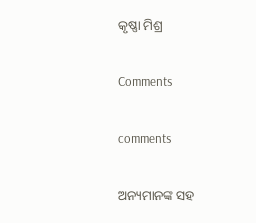କୃଷ୍ଣା ମିଶ୍ର

Comments

comments

ଅନ୍ୟମାନଙ୍କ ସହ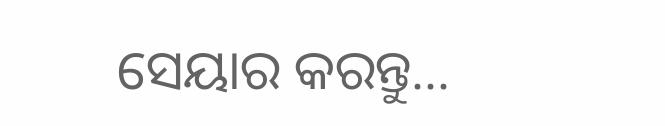ସେୟାର କରନ୍ତୁ...